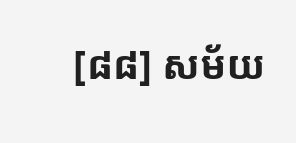[៨៨] សម័យ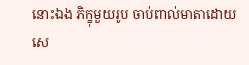នោះឯង ភិក្ខុមួយរូប ចាប់ពាល់មាតាដោយសេ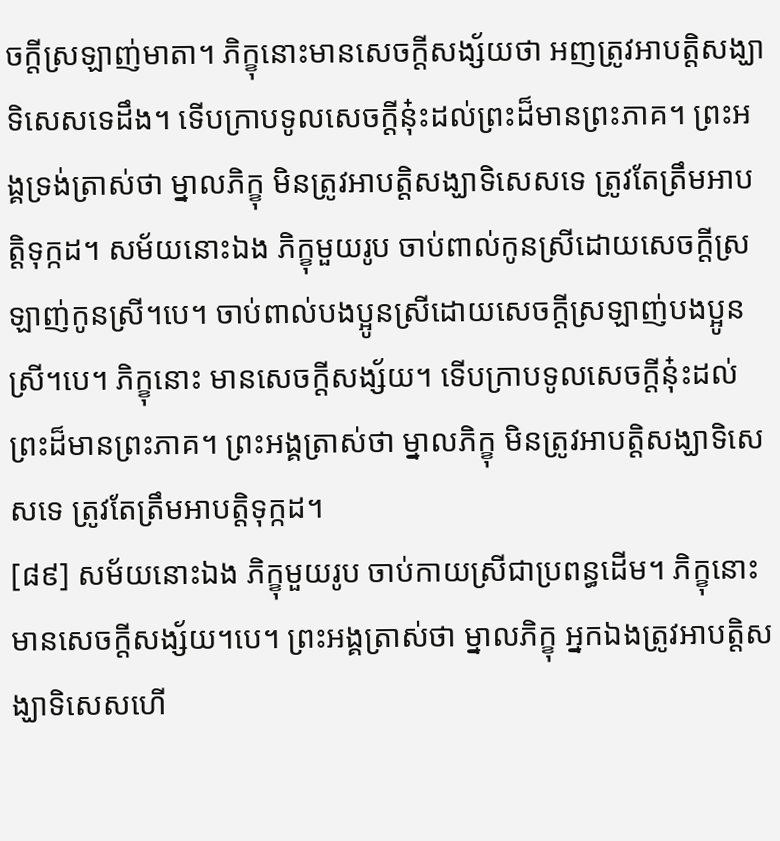ចក្តីស្រឡាញ់មាតា។ ភិក្ខុនោះមានសេចក្តីសង្ស័យថា អញត្រូវអាបត្តិសង្ឃាទិសេសទេដឹង។ ទើបក្រាបទូលសេចក្តីនុ៎ះដល់ព្រះដ៏មានព្រះភាគ។ ព្រះអង្គទ្រង់ត្រាស់ថា ម្នាលភិក្ខុ មិនត្រូវអាបត្តិសង្ឃាទិសេសទេ ត្រូវតែត្រឹមអាបត្តិទុក្កដ។ សម័យនោះឯង ភិក្ខុមួយរូប ចាប់ពាល់កូនស្រីដោយសេចក្តីស្រឡាញ់កូនស្រី។បេ។ ចាប់ពាល់បងប្អូនស្រីដោយសេចក្តីស្រឡាញ់បងប្អូនស្រី។បេ។ ភិក្ខុនោះ មានសេចក្តីសង្ស័យ។ ទើបក្រាបទូលសេចក្តីនុ៎ះដល់ព្រះដ៏មានព្រះភាគ។ ព្រះអង្គត្រាស់ថា ម្នាលភិក្ខុ មិនត្រូវអាបត្តិសង្ឃាទិសេសទេ ត្រូវតែត្រឹមអាបត្តិទុក្កដ។
[៨៩] សម័យនោះឯង ភិក្ខុមួយរូប ចាប់កាយស្រីជាប្រពន្ធដើម។ ភិក្ខុនោះមានសេចក្តីសង្ស័យ។បេ។ ព្រះអង្គត្រាស់ថា ម្នាលភិក្ខុ អ្នកឯងត្រូវអាបត្តិសង្ឃាទិសេសហើ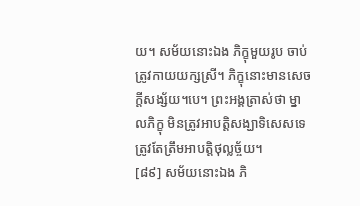យ។ សម័យនោះឯង ភិក្ខុមួយរូប ចាប់ត្រូវកាយយក្សស្រី។ ភិក្ខុនោះមានសេចក្តីសង្ស័យ។បេ។ ព្រះអង្គត្រាស់ថា ម្នាលភិក្ខុ មិនត្រូវអាបត្តិសង្ឃាទិសេសទេ ត្រូវតែត្រឹមអាបត្តិថុល្លច្ច័យ។
[៨៩] សម័យនោះឯង ភិ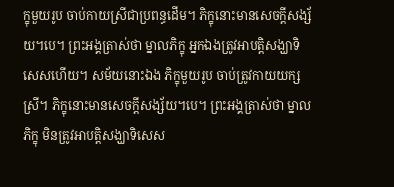ក្ខុមួយរូប ចាប់កាយស្រីជាប្រពន្ធដើម។ ភិក្ខុនោះមានសេចក្តីសង្ស័យ។បេ។ ព្រះអង្គត្រាស់ថា ម្នាលភិក្ខុ អ្នកឯងត្រូវអាបត្តិសង្ឃាទិសេសហើយ។ សម័យនោះឯង ភិក្ខុមួយរូប ចាប់ត្រូវកាយយក្សស្រី។ ភិក្ខុនោះមានសេចក្តីសង្ស័យ។បេ។ ព្រះអង្គត្រាស់ថា ម្នាលភិក្ខុ មិនត្រូវអាបត្តិសង្ឃាទិសេស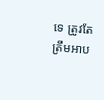ទេ ត្រូវតែត្រឹមអាប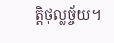ត្តិថុល្លច្ច័យ។